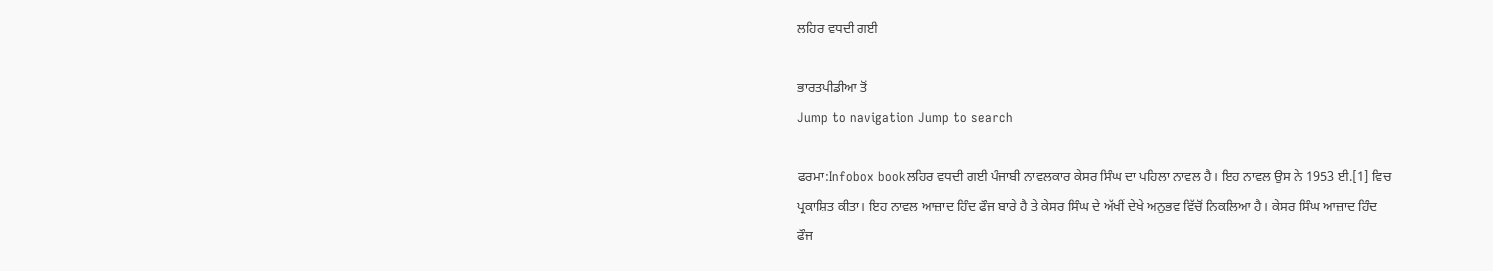ਲਹਿਰ ਵਧਦੀ ਗਈ

ਭਾਰਤਪੀਡੀਆ ਤੋਂ
Jump to navigation Jump to search

ਫਰਮਾ:Infobox bookਲਹਿਰ ਵਧਦੀ ਗਈ ਪੰਜਾਬੀ ਨਾਵਲਕਾਰ ਕੇਸਰ ਸਿੰਘ ਦਾ ਪਹਿਲਾ ਨਾਵਲ ਹੈ। ਇਹ ਨਾਵਲ ਉਸ ਨੇ 1953 ਈ.[1] ਵਿਚ ਪ੍ਰਕਾਸ਼ਿਤ ਕੀਤਾ। ਇਹ ਨਾਵਲ ਆਜ਼ਾਦ ਹਿੰਦ ਫੌਜ ਬਾਰੇ ਹੈ ਤੇ ਕੇਸਰ ਸਿੰਘ ਦੇ ਅੱਖੀਂ ਦੇਖੇ ਅਨੁਭਵ ਵਿੱਚੋਂ ਨਿਕਲਿਆ ਹੈ। ਕੇਸਰ ਸਿੰਘ ਆਜ਼ਾਦ ਹਿੰਦ ਫੌਜ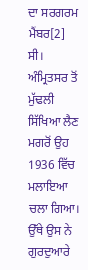ਦਾ ਸਰਗਰਮ ਮੈਂਬਰ[2] ਸੀ। ਅੰਮ੍ਰਿਤਸਰ ਤੋਂ ਮੁੱਢਲੀ ਸਿੱਖਿਆ ਲੈਣ ਮਗਰੋਂ ਉਹ 1936 ਵਿੱਚ ਮਲਾਇਆ ਚਲਾ ਗਿਆ। ਉੱਥੇ ਉਸ ਨੇ ਗੁਰਦੁਆਰੇ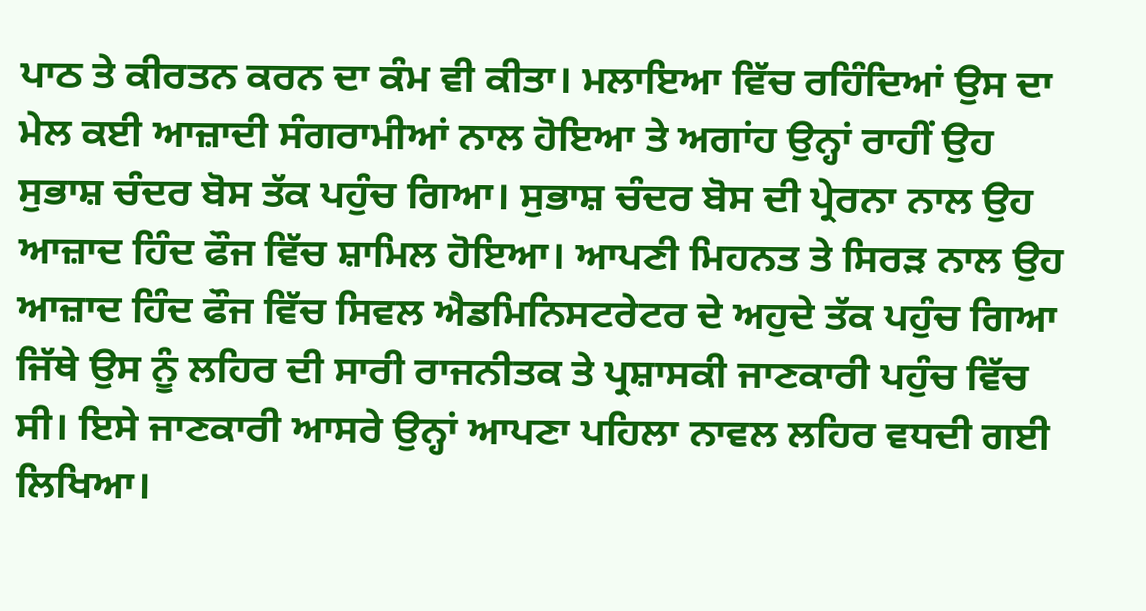ਪਾਠ ਤੇ ਕੀਰਤਨ ਕਰਨ ਦਾ ਕੰਮ ਵੀ ਕੀਤਾ। ਮਲਾਇਆ ਵਿੱਚ ਰਹਿੰਦਿਆਂ ਉਸ ਦਾ ਮੇਲ ਕਈ ਆਜ਼ਾਦੀ ਸੰਗਰਾਮੀਆਂ ਨਾਲ ਹੋਇਆ ਤੇ ਅਗਾਂਹ ਉਨ੍ਹਾਂ ਰਾਹੀਂ ਉਹ ਸੁਭਾਸ਼ ਚੰਦਰ ਬੋਸ ਤੱਕ ਪਹੁੰਚ ਗਿਆ। ਸੁਭਾਸ਼ ਚੰਦਰ ਬੋਸ ਦੀ ਪ੍ਰੇਰਨਾ ਨਾਲ ਉਹ ਆਜ਼ਾਦ ਹਿੰਦ ਫੌਜ ਵਿੱਚ ਸ਼ਾਮਿਲ ਹੋਇਆ। ਆਪਣੀ ਮਿਹਨਤ ਤੇ ਸਿਰੜ ਨਾਲ ਉਹ ਆਜ਼ਾਦ ਹਿੰਦ ਫੌਜ ਵਿੱਚ ਸਿਵਲ ਐਡਮਿਨਿਸਟਰੇਟਰ ਦੇ ਅਹੁਦੇ ਤੱਕ ਪਹੁੰਚ ਗਿਆ ਜਿੱਥੇ ਉਸ ਨੂੰ ਲਹਿਰ ਦੀ ਸਾਰੀ ਰਾਜਨੀਤਕ ਤੇ ਪ੍ਰਸ਼ਾਸਕੀ ਜਾਣਕਾਰੀ ਪਹੁੰਚ ਵਿੱਚ ਸੀ। ਇਸੇ ਜਾਣਕਾਰੀ ਆਸਰੇ ਉਨ੍ਹਾਂ ਆਪਣਾ ਪਹਿਲਾ ਨਾਵਲ ਲਹਿਰ ਵਧਦੀ ਗਈ ਲਿਖਿਆ।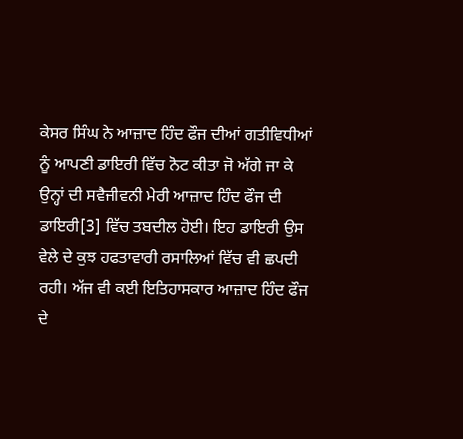ਕੇਸਰ ਸਿੰਘ ਨੇ ਆਜ਼ਾਦ ਹਿੰਦ ਫੌਜ ਦੀਆਂ ਗਤੀਵਿਧੀਆਂ ਨੂੰ ਆਪਣੀ ਡਾਇਰੀ ਵਿੱਚ ਨੋਟ ਕੀਤਾ ਜੋ ਅੱਗੇ ਜਾ ਕੇ ਉਨ੍ਹਾਂ ਦੀ ਸਵੈਜੀਵਨੀ ਮੇਰੀ ਆਜ਼ਾਦ ਹਿੰਦ ਫੌਜ ਦੀ ਡਾਇਰੀ[3] ਵਿੱਚ ਤਬਦੀਲ ਹੋਈ। ਇਹ ਡਾਇਰੀ ਉਸ ਵੇਲੇ ਦੇ ਕੁਝ ਹਫਤਾਵਾਰੀ ਰਸਾਲਿਆਂ ਵਿੱਚ ਵੀ ਛਪਦੀ ਰਹੀ। ਅੱਜ ਵੀ ਕਈ ਇਤਿਹਾਸਕਾਰ ਆਜ਼ਾਦ ਹਿੰਦ ਫੌਜ ਦੇ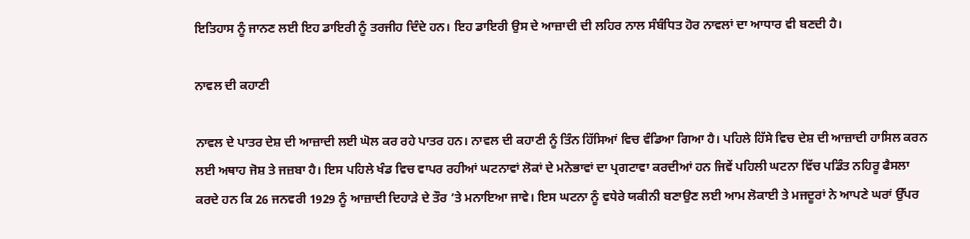ਇਤਿਹਾਸ ਨੂੰ ਜਾਨਣ ਲਈ ਇਹ ਡਾਇਰੀ ਨੂੰ ਤਰਜੀਹ ਦਿੰਦੇ ਹਨ। ਇਹ ਡਾਇਰੀ ਉਸ ਦੇ ਆਜ਼ਾਦੀ ਦੀ ਲਹਿਰ ਨਾਲ ਸੰਬੰਧਿਤ ਹੋਰ ਨਾਵਲਾਂ ਦਾ ਆਧਾਰ ਵੀ ਬਣਦੀ ਹੈ।

ਨਾਵਲ ਦੀ ਕਹਾਣੀ

ਨਾਵਲ ਦੇ ਪਾਤਰ ਦੇਸ਼ ਦੀ ਆਜ਼ਾਦੀ ਲਈ ਘੋਲ ਕਰ ਰਹੇ ਪਾਤਰ ਹਨ। ਨਾਵਲ ਦੀ ਕਹਾਣੀ ਨੂੰ ਤਿੰਨ ਹਿੱਸਿਆਂ ਵਿਚ ਵੰਡਿਆ ਗਿਆ ਹੈ। ਪਹਿਲੇ ਹਿੱਸੇ ਵਿਚ ਦੇਸ਼ ਦੀ ਆਜ਼ਾਦੀ ਹਾਸਿਲ ਕਰਨ ਲਈ ਅਥਾਹ ਜੋਸ਼ ਤੇ ਜਜ਼ਬਾ ਹੈ। ਇਸ ਪਹਿਲੇ ਖੰਡ ਵਿਚ ਵਾਪਰ ਰਹੀਆਂ ਘਟਨਾਵਾਂ ਲੋਕਾਂ ਦੇ ਮਨੋਭਾਵਾਂ ਦਾ ਪ੍ਰਗਟਾਵਾ ਕਰਦੀਆਂ ਹਨ ਜਿਵੇਂ ਪਹਿਲੀ ਘਟਨਾ ਵਿੱਚ ਪਡਿੰਤ ਨਹਿਰੂ ਫੈਸਲਾ ਕਰਦੇ ਹਨ ਕਿ 26 ਜਨਵਰੀ 1929 ਨੂੰ ਆਜ਼ਾਦੀ ਦਿਹਾੜੇ ਦੇ ਤੌਰ ’ਤੇ ਮਨਾਇਆ ਜਾਵੇ। ਇਸ ਘਟਨਾ ਨੂੰ ਵਧੇਰੇ ਯਕੀਨੀ ਬਣਾਉਣ ਲਈ ਆਮ ਲੋਕਾਈ ਤੇ ਮਜਦੂਰਾਂ ਨੇ ਆਪਣੇ ਘਰਾਂ ਉੱਪਰ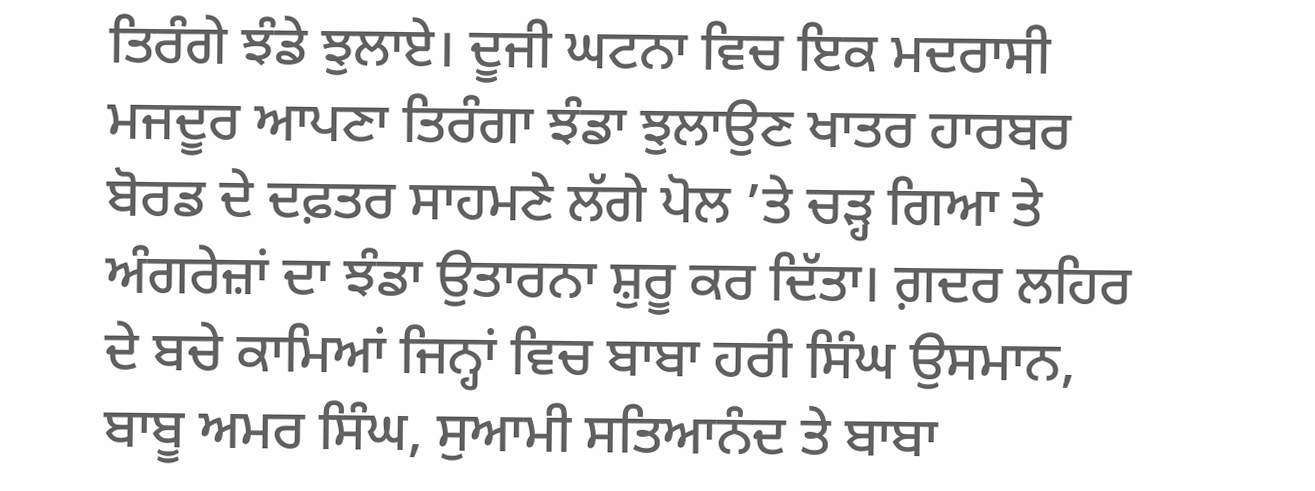ਤਿਰੰਗੇ ਝੰਡੇ ਝੁਲਾਏ। ਦੂਜੀ ਘਟਨਾ ਵਿਚ ਇਕ ਮਦਰਾਸੀ ਮਜਦੂਰ ਆਪਣਾ ਤਿਰੰਗਾ ਝੰਡਾ ਝੁਲਾਉਣ ਖਾਤਰ ਹਾਰਬਰ ਬੋਰਡ ਦੇ ਦਫ਼ਤਰ ਸਾਹਮਣੇ ਲੱਗੇ ਪੋਲ ’ਤੇ ਚੜ੍ਹ ਗਿਆ ਤੇ ਅੰਗਰੇਜ਼ਾਂ ਦਾ ਝੰਡਾ ਉਤਾਰਨਾ ਸ਼ੁਰੂ ਕਰ ਦਿੱਤਾ। ਗ਼ਦਰ ਲਹਿਰ ਦੇ ਬਚੇ ਕਾਮਿਆਂ ਜਿਨ੍ਹਾਂ ਵਿਚ ਬਾਬਾ ਹਰੀ ਸਿੰਘ ਉਸਮਾਨ, ਬਾਬੂ ਅਮਰ ਸਿੰਘ, ਸੁਆਮੀ ਸਤਿਆਨੰਦ ਤੇ ਬਾਬਾ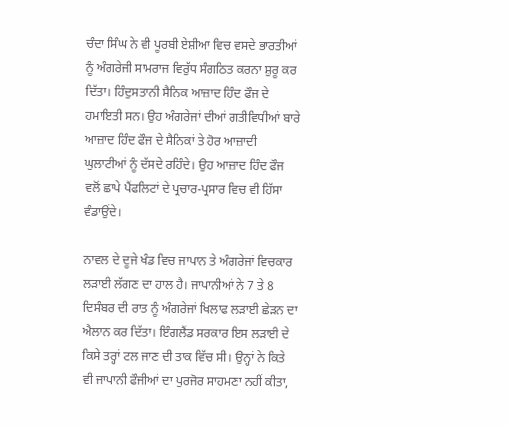ਚੰਦਾ ਸਿੰਘ ਨੇ ਵੀ ਪੂਰਬੀ ਏਸ਼ੀਆ ਵਿਚ ਵਸਦੇ ਭਾਰਤੀਆਂ ਨੂੰ ਅੰਗਰੇਜੀ ਸਾਮਰਾਜ ਵਿਰੁੱਧ ਸੰਗਠਿਤ ਕਰਨਾ ਸ਼ੁਰੂ ਕਰ ਦਿੱਤਾ। ਹਿੰਦੁਸਤਾਨੀ ਸੈਨਿਕ ਆਜ਼ਾਦ ਹਿੰਦ ਫੌਜ ਦੇ ਹਮਾਇਤੀ ਸਨ। ਉਹ ਅੰਗਰੇਜਾਂ ਦੀਆਂ ਗਤੀਵਿਧੀਆਂ ਬਾਰੇ ਆਜ਼ਾਦ ਹਿੰਦ ਫੌਜ ਦੇ ਸੈਨਿਕਾਂ ਤੇ ਹੋਰ ਆਜ਼ਾਦੀ ਘੁਲਾਟੀਆਂ ਨੂੰ ਦੱਸਦੇ ਰਹਿੰਦੇ। ਉਹ ਆਜ਼ਾਦ ਹਿੰਦ ਫੌਜ ਵਲੋਂ ਛਾਪੇ ਪੈਂਫਲਿਟਾਂ ਦੇ ਪ੍ਰਚਾਰ-ਪ੍ਰਸਾਰ ਵਿਚ ਵੀ ਹਿੱਸਾ ਵੰਡਾਉਂਦੇ।

ਨਾਵਲ ਦੇ ਦੂਜੇ ਖੰਡ ਵਿਚ ਜਾਪਾਨ ਤੇ ਅੰਗਰੇਜਾਂ ਵਿਚਕਾਰ ਲੜਾਈ ਲੱਗਣ ਦਾ ਹਾਲ ਹੈ। ਜਾਪਾਨੀਆਂ ਨੇ 7 ਤੇ 8 ਦਿਸੰਬਰ ਦੀ ਰਾਤ ਨੂੰ ਅੰਗਰੇਜਾਂ ਖਿਲਾਫ ਲੜਾਈ ਛੇੜਨ ਦਾ ਐਲਾਨ ਕਰ ਦਿੱਤਾ। ਇੰਗਲੈਂਡ ਸਰਕਾਰ ਇਸ ਲੜਾਈ ਦੇ ਕਿਸੇ ਤਰ੍ਹਾਂ ਟਲ ਜਾਣ ਦੀ ਤਾਕ ਵਿੱਚ ਸੀ। ਉਨ੍ਹਾਂ ਨੇ ਕਿਤੇ ਵੀ ਜਾਪਾਨੀ ਫੌਜੀਆਂ ਦਾ ਪੁਰਜੋਰ ਸਾਹਮਣਾ ਨਹੀਂ ਕੀਤਾ,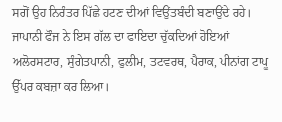ਸਗੋਂ ਉਹ ਨਿਰੰਤਰ ਪਿੱਛੇ ਹਟਣ ਦੀਆਂ ਵਿਉਂਤਬੰਦੀ ਬਣਾਉਂਦੇ ਰਹੇ। ਜਾਪਾਨੀ ਫੌਜ ਨੇ ਇਸ ਗੱਲ ਦਾ ਫਾਇਦਾ ਚੁੱਕਦਿਆਂ ਹੋਇਆਂ ਅਲੋਰਸਟਾਰ, ਸੁੰਗੇਤਪਾਨੀ, ਫੁਲੀਮ, ਤਟਵਰਥ, ਪੈਰਾਕ, ਪੀਨਾਂਗ ਟਾਪੂ ਉੱਪਰ ਕਬਜ਼ਾ ਕਰ ਲਿਆ।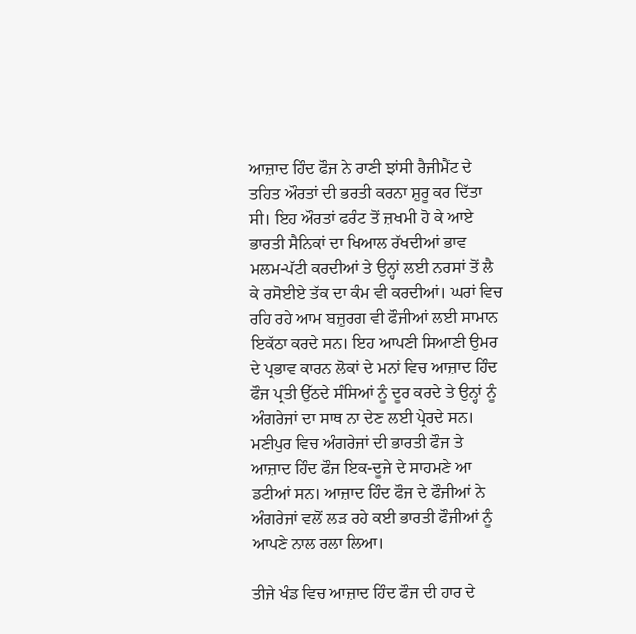ਆਜ਼ਾਦ ਹਿੰਦ ਫੌਜ ਨੇ ਰਾਣੀ ਝਾਂਸੀ ਰੈਜੀਮੈਂਟ ਦੇ ਤਹਿਤ ਔਰਤਾਂ ਦੀ ਭਰਤੀ ਕਰਨਾ ਸ਼ੁਰੂ ਕਰ ਦਿੱਤਾ ਸੀ। ਇਹ ਔਰਤਾਂ ਫਰੰਟ ਤੋਂ ਜ਼ਖਮੀ ਹੋ ਕੇ ਆਏ ਭਾਰਤੀ ਸੈਨਿਕਾਂ ਦਾ ਖਿਆਲ ਰੱਖਦੀਆਂ ਭਾਵ ਮਲਮ-ਪੱਟੀ ਕਰਦੀਆਂ ਤੇ ਉਨ੍ਹਾਂ ਲਈ ਨਰਸਾਂ ਤੋਂ ਲੈ ਕੇ ਰਸੋਈਏ ਤੱਕ ਦਾ ਕੰਮ ਵੀ ਕਰਦੀਆਂ। ਘਰਾਂ ਵਿਚ ਰਹਿ ਰਹੇ ਆਮ ਬਜ਼ੁਰਗ ਵੀ ਫੌਜੀਆਂ ਲਈ ਸਾਮਾਨ ਇਕੱਠਾ ਕਰਦੇ ਸਨ। ਇਹ ਆਪਣੀ ਸਿਆਣੀ ਉਮਰ ਦੇ ਪ੍ਰਭਾਵ ਕਾਰਨ ਲੋਕਾਂ ਦੇ ਮਨਾਂ ਵਿਚ ਆਜ਼ਾਦ ਹਿੰਦ ਫੌਜ ਪ੍ਰਤੀ ਉੱਠਦੇ ਸੰਸਿਆਂ ਨੂੰ ਦੂਰ ਕਰਦੇ ਤੇ ਉਨ੍ਹਾਂ ਨੂੰ ਅੰਗਰੇਜਾਂ ਦਾ ਸਾਥ ਨਾ ਦੇਣ ਲਈ ਪ੍ਰੇਰਦੇ ਸਨ। ਮਣੀਪੁਰ ਵਿਚ ਅੰਗਰੇਜਾਂ ਦੀ ਭਾਰਤੀ ਫੌਜ ਤੇ ਆਜ਼ਾਦ ਹਿੰਦ ਫੌਜ ਇਕ-ਦੂਜੇ ਦੇ ਸਾਹਮਣੇ ਆ ਡਟੀਆਂ ਸਨ। ਆਜ਼ਾਦ ਹਿੰਦ ਫੌਜ ਦੇ ਫੌਜੀਆਂ ਨੇ ਅੰਗਰੇਜਾਂ ਵਲੋਂ ਲੜ ਰਹੇ ਕਈ ਭਾਰਤੀ ਫੌਜੀਆਂ ਨੂੰ ਆਪਣੇ ਨਾਲ ਰਲਾ ਲਿਆ।

ਤੀਜੇ ਖੰਡ ਵਿਚ ਆਜ਼ਾਦ ਹਿੰਦ ਫੌਜ ਦੀ ਹਾਰ ਦੇ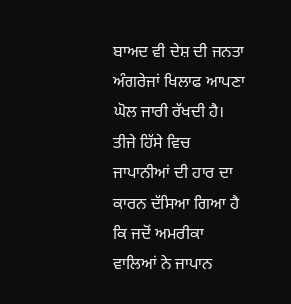ਬਾਅਦ ਵੀ ਦੇਸ਼ ਦੀ ਜਨਤਾ ਅੰਗਰੇਜਾਂ ਖਿਲਾਫ ਆਪਣਾ ਘੋਲ ਜਾਰੀ ਰੱਖਦੀ ਹੈ। ਤੀਜੇ ਹਿੱਸੇ ਵਿਚ ਜਾਪਾਨੀਆਂ ਦੀ ਹਾਰ ਦਾ ਕਾਰਨ ਦੱਸਿਆ ਗਿਆ ਹੈ ਕਿ ਜਦੋਂ ਅਮਰੀਕਾ ਵਾਲਿਆਂ ਨੇ ਜਾਪਾਨ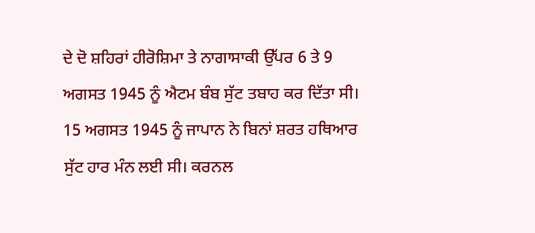ਦੇ ਦੋ ਸ਼ਹਿਰਾਂ ਹੀਰੋਸ਼ਿਮਾ ਤੇ ਨਾਗਾਸਾਕੀ ਉੱਪਰ 6 ਤੇ 9 ਅਗਸਤ 1945 ਨੂੰ ਐਟਮ ਬੰਬ ਸੁੱਟ ਤਬਾਹ ਕਰ ਦਿੱਤਾ ਸੀ। 15 ਅਗਸਤ 1945 ਨੂੰ ਜਾਪਾਨ ਨੇ ਬਿਨਾਂ ਸ਼ਰਤ ਹਥਿਆਰ ਸੁੱਟ ਹਾਰ ਮੰਨ ਲਈ ਸੀ। ਕਰਨਲ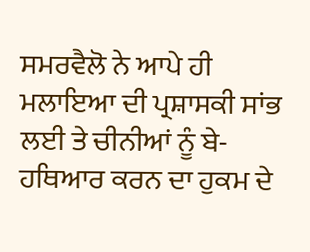ਸਮਰਵੈਲੋ ਨੇ ਆਪੇ ਹੀ ਮਲਾਇਆ ਦੀ ਪ੍ਰਸ਼ਾਸਕੀ ਸਾਂਭ ਲਈ ਤੇ ਚੀਨੀਆਂ ਨੂੰ ਬੇ-ਹਥਿਆਰ ਕਰਨ ਦਾ ਹੁਕਮ ਦੇ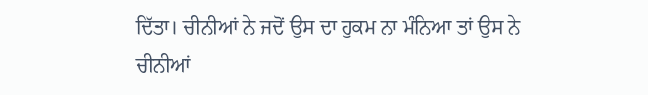ਦਿੱਤਾ। ਚੀਨੀਆਂ ਨੇ ਜਦੋਂ ਉਸ ਦਾ ਹੁਕਮ ਨਾ ਮੰਨਿਆ ਤਾਂ ਉਸ ਨੇ ਚੀਨੀਆਂ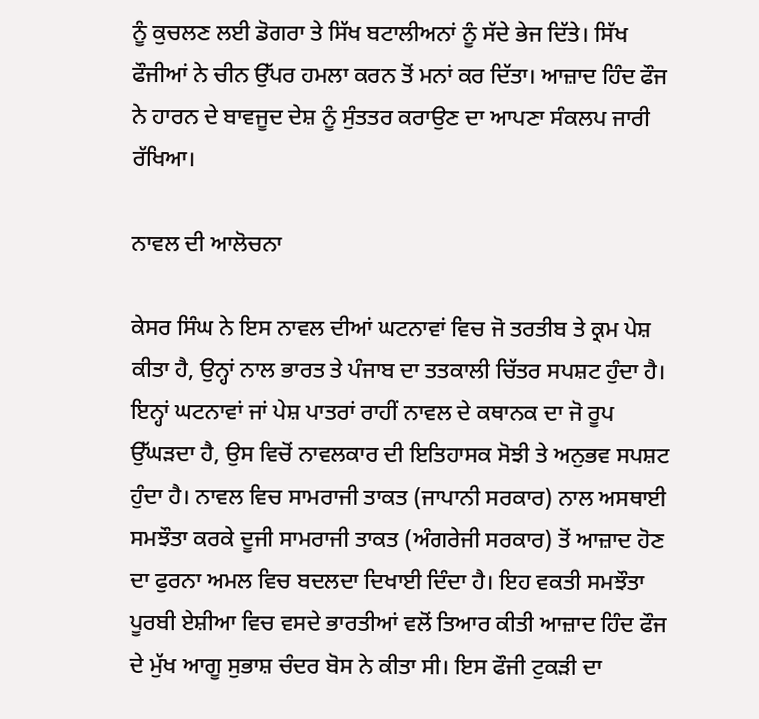ਨੂੰ ਕੁਚਲਣ ਲਈ ਡੋਗਰਾ ਤੇ ਸਿੱਖ ਬਟਾਲੀਅਨਾਂ ਨੂੰ ਸੱਦੇ ਭੇਜ ਦਿੱਤੇ। ਸਿੱਖ ਫੌਜੀਆਂ ਨੇ ਚੀਨ ਉੱਪਰ ਹਮਲਾ ਕਰਨ ਤੋਂ ਮਨਾਂ ਕਰ ਦਿੱਤਾ। ਆਜ਼ਾਦ ਹਿੰਦ ਫੌਜ ਨੇ ਹਾਰਨ ਦੇ ਬਾਵਜੂਦ ਦੇਸ਼ ਨੂੰ ਸੁੰਤਤਰ ਕਰਾਉਣ ਦਾ ਆਪਣਾ ਸੰਕਲਪ ਜਾਰੀ ਰੱਖਿਆ।

ਨਾਵਲ ਦੀ ਆਲੋਚਨਾ

ਕੇਸਰ ਸਿੰਘ ਨੇ ਇਸ ਨਾਵਲ ਦੀਆਂ ਘਟਨਾਵਾਂ ਵਿਚ ਜੋ ਤਰਤੀਬ ਤੇ ਕ੍ਰਮ ਪੇਸ਼ ਕੀਤਾ ਹੈ, ਉਨ੍ਹਾਂ ਨਾਲ ਭਾਰਤ ਤੇ ਪੰਜਾਬ ਦਾ ਤਤਕਾਲੀ ਚਿੱਤਰ ਸਪਸ਼ਟ ਹੁੰਦਾ ਹੈ। ਇਨ੍ਹਾਂ ਘਟਨਾਵਾਂ ਜਾਂ ਪੇਸ਼ ਪਾਤਰਾਂ ਰਾਹੀਂ ਨਾਵਲ ਦੇ ਕਥਾਨਕ ਦਾ ਜੋ ਰੂਪ ਉੱਘੜਦਾ ਹੈ, ਉਸ ਵਿਚੋਂ ਨਾਵਲਕਾਰ ਦੀ ਇਤਿਹਾਸਕ ਸੋਝੀ ਤੇ ਅਨੁਭਵ ਸਪਸ਼ਟ ਹੁੰਦਾ ਹੈ। ਨਾਵਲ ਵਿਚ ਸਾਮਰਾਜੀ ਤਾਕਤ (ਜਾਪਾਨੀ ਸਰਕਾਰ) ਨਾਲ ਅਸਥਾਈ ਸਮਝੌਤਾ ਕਰਕੇ ਦੂਜੀ ਸਾਮਰਾਜੀ ਤਾਕਤ (ਅੰਗਰੇਜੀ ਸਰਕਾਰ) ਤੋਂ ਆਜ਼ਾਦ ਹੋਣ ਦਾ ਫੁਰਨਾ ਅਮਲ ਵਿਚ ਬਦਲਦਾ ਦਿਖਾਈ ਦਿੰਦਾ ਹੈ। ਇਹ ਵਕਤੀ ਸਮਝੌਤਾ ਪੂਰਬੀ ਏਸ਼ੀਆ ਵਿਚ ਵਸਦੇ ਭਾਰਤੀਆਂ ਵਲੋਂ ਤਿਆਰ ਕੀਤੀ ਆਜ਼ਾਦ ਹਿੰਦ ਫੌਜ ਦੇ ਮੁੱਖ ਆਗੂ ਸੁਭਾਸ਼ ਚੰਦਰ ਬੋਸ ਨੇ ਕੀਤਾ ਸੀ। ਇਸ ਫੌਜੀ ਟੁਕੜੀ ਦਾ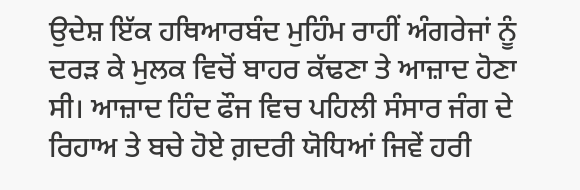ਉਦੇਸ਼ ਇੱਕ ਹਥਿਆਰਬੰਦ ਮੁਹਿੰਮ ਰਾਹੀਂ ਅੰਗਰੇਜਾਂ ਨੂੰ ਦਰੜ ਕੇ ਮੁਲਕ ਵਿਚੋਂ ਬਾਹਰ ਕੱਢਣਾ ਤੇ ਆਜ਼ਾਦ ਹੋਣਾ ਸੀ। ਆਜ਼ਾਦ ਹਿੰਦ ਫੌਜ ਵਿਚ ਪਹਿਲੀ ਸੰਸਾਰ ਜੰਗ ਦੇ ਰਿਹਾਅ ਤੇ ਬਚੇ ਹੋਏ ਗ਼ਦਰੀ ਯੋਧਿਆਂ ਜਿਵੇਂ ਹਰੀ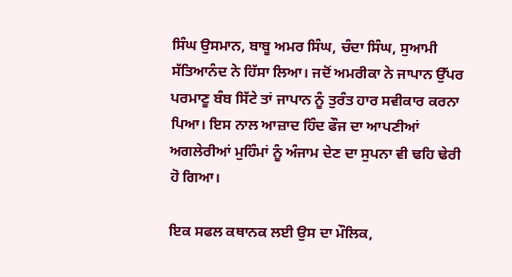ਸਿੰਘ ਉਸਮਾਨ, ਬਾਬੂ ਅਮਰ ਸਿੰਘ, ਚੰਦਾ ਸਿੰਘ, ਸੁਆਮੀ ਸੱਤਿਆਨੰਦ ਨੇ ਹਿੱਸਾ ਲਿਆ। ਜਦੋਂ ਅਮਰੀਕਾ ਨੇ ਜਾਪਾਨ ਉੱਪਰ ਪਰਮਾਣੂ ਬੰਬ ਸਿੱਟੇ ਤਾਂ ਜਾਪਾਨ ਨੂੰ ਤੁਰੰਤ ਹਾਰ ਸਵੀਕਾਰ ਕਰਨਾ ਪਿਆ। ਇਸ ਨਾਲ ਆਜ਼ਾਦ ਹਿੰਦ ਫੌਜ ਦਾ ਆਪਣੀਆਂ ਅਗਲੇਰੀਆਂ ਮੁਹਿੰਮਾਂ ਨੂੰ ਅੰਜਾਮ ਦੇਣ ਦਾ ਸੁਪਨਾ ਵੀ ਢਹਿ ਢੇਰੀ ਹੋ ਗਿਆ।

ਇਕ ਸਫਲ ਕਥਾਨਕ ਲਈ ਉਸ ਦਾ ਮੌਲਿਕ,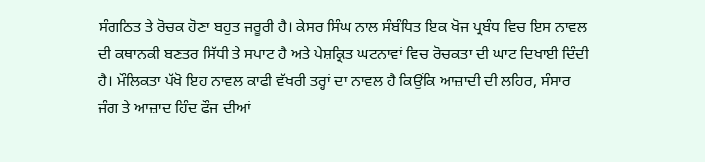ਸੰਗਠਿਤ ਤੇ ਰੋਚਕ ਹੋਣਾ ਬਹੁਤ ਜਰੂਰੀ ਹੈ। ਕੇਸਰ ਸਿੰਘ ਨਾਲ ਸੰਬੰਧਿਤ ਇਕ ਖੋਜ ਪ੍ਰਬੰਧ ਵਿਚ ਇਸ ਨਾਵਲ ਦੀ ਕਥਾਨਕੀ ਬਣਤਰ ਸਿੱਧੀ ਤੇ ਸਪਾਟ ਹੈ ਅਤੇ ਪੇਸ਼ਕ੍ਰਿਤ ਘਟਨਾਵਾਂ ਵਿਚ ਰੋਚਕਤਾ ਦੀ ਘਾਟ ਦਿਖਾਈ ਦਿੰਦੀ ਹੈ। ਮੌਲਿਕਤਾ ਪੱਖੋ ਇਹ ਨਾਵਲ ਕਾਫੀ ਵੱਖਰੀ ਤਰ੍ਹਾਂ ਦਾ ਨਾਵਲ ਹੈ ਕਿਉਂਕਿ ਆਜ਼ਾਦੀ ਦੀ ਲਹਿਰ, ਸੰਸਾਰ ਜੰਗ ਤੇ ਆਜ਼ਾਦ ਹਿੰਦ ਫੌਜ ਦੀਆਂ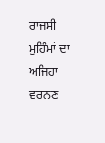ਰਾਜਸੀ ਮੁਹਿੰਮਾਂ ਦਾ ਅਜਿਹਾ ਵਰਨਣ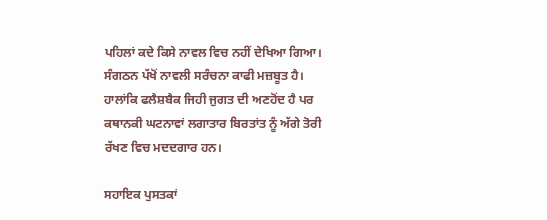ਪਹਿਲਾਂ ਕਦੇ ਕਿਸੇ ਨਾਵਲ ਵਿਚ ਨਹੀਂ ਦੇਖਿਆ ਗਿਆ। ਸੰਗਠਨ ਪੱਖੋਂ ਨਾਵਲੀ ਸਰੰਚਨਾ ਕਾਫੀ ਮਜ਼ਬੂਤ ਹੈ। ਹਾਲਾਂਕਿ ਫਲੈਸ਼ਬੈਕ ਜਿਹੀ ਜੁਗਤ ਦੀ ਅਣਹੋਂਦ ਹੈ ਪਰ ਕਥਾਨਕੀ ਘਟਨਾਵਾਂ ਲਗਾਤਾਰ ਬਿਰਤਾਂਤ ਨੂੰ ਅੱਗੇ ਤੋਰੀ ਰੱਖਣ ਵਿਚ ਮਦਦਗਾਰ ਹਨ।

ਸਹਾਇਕ ਪੁਸਤਕਾਂ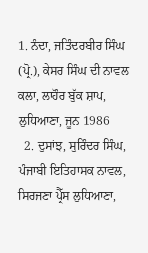1. ਨੰਦਾ, ਜਤਿੰਦਰਬੀਰ ਸਿੰਘ (ਪ੍ਰੋ.), ਕੇਸਰ ਸਿੰਘ ਦੀ ਨਾਵਲ ਕਲਾ, ਲਾਹੌਰ ਬੁੱਕ ਸ਼ਾਪ, ਲੁਧਿਆਣਾ, ਜੂਨ 1986
  2. ਦੁਸਾਂਝ, ਸੁਰਿੰਦਰ ਸਿੰਘ, ਪੰਜਾਬੀ ਇਤਿਹਾਸਕ ਨਾਵਲ, ਸਿਰਜਣਾ ਪ੍ਰੈੱਸ ਲੁਧਿਆਣਾ,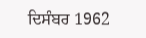ਦਿਸੰਬਰ 1962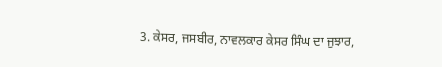3. ਕੇਸਰ, ਜਸਬੀਰ, ਨਾਵਲਕਾਰ ਕੇਸਰ ਸਿੰਘ ਦਾ ਜੁਝਾਰ,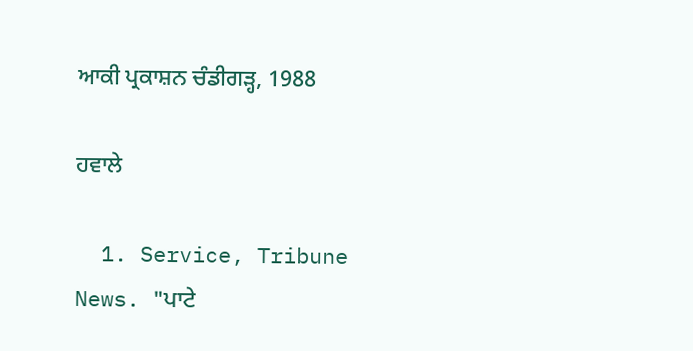ਆਕੀ ਪ੍ਰਕਾਸ਼ਨ ਚੰਡੀਗੜ੍ਹ, 1988

ਹਵਾਲੇ

  1. Service, Tribune News. "ਪਾਟੇ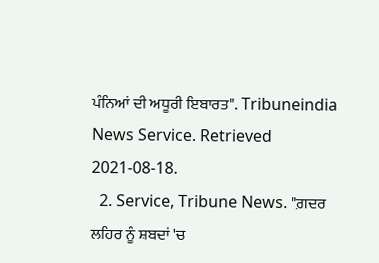ਪੰਨਿਆਂ ਦੀ ਅਧੂਰੀ ਇਬਾਰਤ". Tribuneindia News Service. Retrieved 2021-08-18.
  2. Service, Tribune News. "ਗ਼ਦਰ ਲਹਿਰ ਨੂੰ ਸ਼ਬਦਾਂ 'ਚ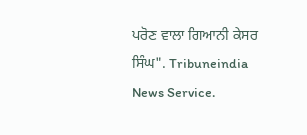ਪਰੋਣ ਵਾਲਾ ਗਿਆਨੀ ਕੇਸਰ ਸਿੰਘ". Tribuneindia News Service.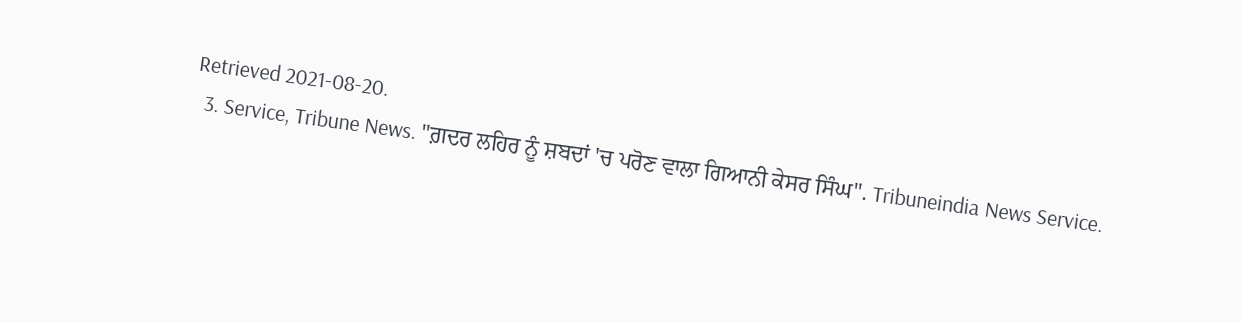Retrieved 2021-08-20.
  3. Service, Tribune News. "ਗ਼ਦਰ ਲਹਿਰ ਨੂੰ ਸ਼ਬਦਾਂ 'ਚ ਪਰੋਣ ਵਾਲਾ ਗਿਆਨੀ ਕੇਸਰ ਸਿੰਘ". Tribuneindia News Service.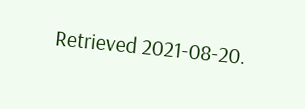Retrieved 2021-08-20.